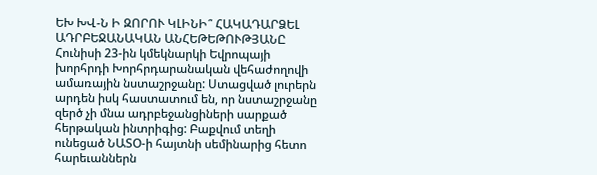ԵԽ ԽՎ-Ն Ի ԶՈՐՈՒ ԿԼԻՆԻ՞ ՀԱԿԱԴԱՐՁԵԼ ԱԴՐԲԵՋԱՆԱԿԱՆ ԱՆՀԵԹԵԹՈՒԹՅԱՆԸ
Հունիսի 23-ին կմեկնարկի Եվրոպայի խորհրդի Խորհրդարանական վեհաժողովի ամառային նստաշրջանը: Ստացված լուրերն արդեն իսկ հաստատում են, որ նստաշրջանը զերծ չի մնա ադրբեջանցիների սարքած հերթական ինտրիգից: Բաքվում տեղի ունեցած ՆԱՏՕ-ի հայտնի սեմինարից հետո հարեւաններն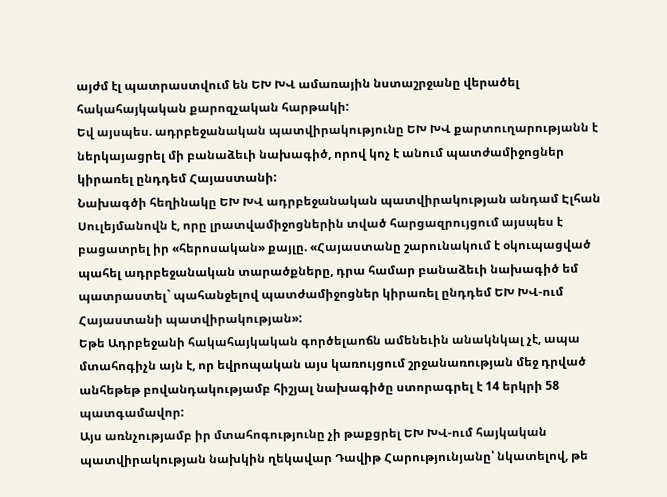այժմ էլ պատրաստվում են ԵԽ ԽՎ ամառային նստաշրջանը վերածել հակահայկական քարոզչական հարթակի:
Եվ այսպես. ադրբեջանական պատվիրակությունը ԵԽ ԽՎ քարտուղարությանն է ներկայացրել մի բանաձեւի նախագիծ, որով կոչ է անում պատժամիջոցներ կիրառել ընդդեմ Հայաստանի:
Նախագծի հեղինակը ԵԽ ԽՎ ադրբեջանական պատվիրակության անդամ Էլհան Սուլեյմանովն է, որը լրատվամիջոցներին տված հարցազրույցում այսպես է բացատրել իր «հերոսական» քայլը. «Հայաստանը շարունակում է օկուպացված պահել ադրբեջանական տարածքները, դրա համար բանաձեւի նախագիծ եմ պատրաստել` պահանջելով պատժամիջոցներ կիրառել ընդդեմ ԵԽ ԽՎ-ում Հայաստանի պատվիրակության»:
Եթե Ադրբեջանի հակահայկական գործելաոճն ամենեւին անակնկալ չէ, ապա մտահոգիչն այն է, որ եվրոպական այս կառույցում շրջանառության մեջ դրված անհեթեթ բովանդակությամբ հիշյալ նախագիծը ստորագրել է 14 երկրի 58 պատգամավոր:
Այս առնչությամբ իր մտահոգությունը չի թաքցրել ԵԽ ԽՎ-ում հայկական պատվիրակության նախկին ղեկավար Դավիթ Հարությունյանը՝ նկատելով, թե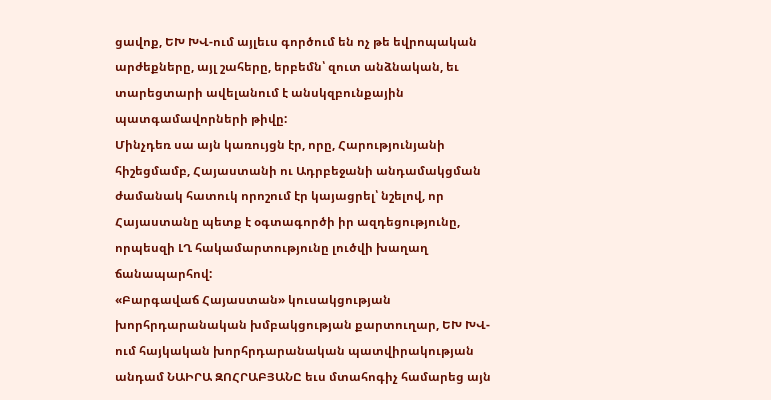ցավոք, ԵԽ ԽՎ-ում այլեւս գործում են ոչ թե եվրոպական արժեքները, այլ շահերը, երբեմն՝ զուտ անձնական, եւ տարեցտարի ավելանում է անսկզբունքային պատգամավորների թիվը:
Մինչդեռ սա այն կառույցն էր, որը, Հարությունյանի հիշեցմամբ, Հայաստանի ու Ադրբեջանի անդամակցման ժամանակ հատուկ որոշում էր կայացրել՝ նշելով, որ Հայաստանը պետք է օգտագործի իր ազդեցությունը, որպեսզի ԼՂ հակամարտությունը լուծվի խաղաղ ճանապարհով:
«Բարգավաճ Հայաստան» կուսակցության խորհրդարանական խմբակցության քարտուղար, ԵԽ ԽՎ-ում հայկական խորհրդարանական պատվիրակության անդամ ՆԱԻՐԱ ԶՈՀՐԱԲՅԱՆԸ եւս մտահոգիչ համարեց այն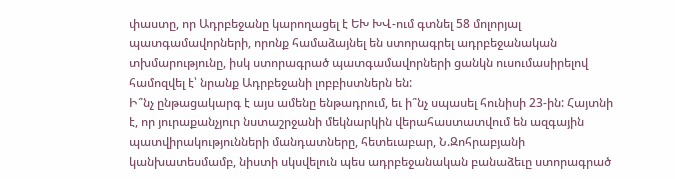փաստը, որ Ադրբեջանը կարողացել է ԵԽ ԽՎ-ում գտնել 58 մոլորյալ պատգամավորների, որոնք համաձայնել են ստորագրել ադրբեջանական տխմարությունը, իսկ ստորագրած պատգամավորների ցանկն ուսումասիրելով համոզվել է՝ նրանք Ադրբեջանի լոբբիստներն են:
Ի՞նչ ընթացակարգ է այս ամենը ենթադրում, եւ ի՞նչ սպասել հունիսի 23-ին: Հայտնի է, որ յուրաքանչյուր նստաշրջանի մեկնարկին վերահաստատվում են ազգային պատվիրակությունների մանդատները, հետեւաբար, Ն.Զոհրաբյանի կանխատեսմամբ, նիստի սկսվելուն պես ադրբեջանական բանաձեւը ստորագրած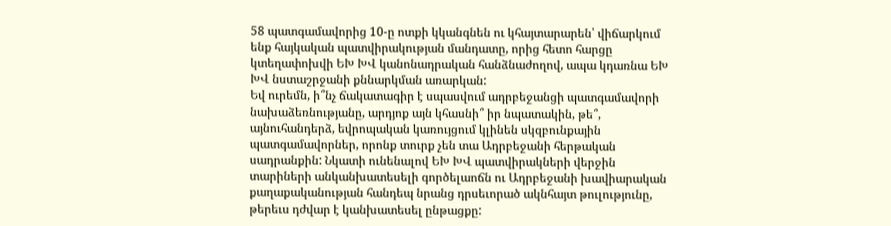58 պատգամավորից 10-ը ոտքի կկանգնեն ու կհայտարարեն՝ վիճարկում ենք հայկական պատվիրակության մանդատը, որից հետո հարցը կտեղափոխվի ԵԽ ԽՎ կանոնադրական հանձնաժողով, ապա կդառնա ԵԽ ԽՎ նստաշրջանի քննարկման առարկան:
Եվ ուրեմն, ի՞նչ ճակատագիր է սպասվում ադրբեջանցի պատգամավորի նախաձեռնությանը, արդյոք այն կհասնի՞ իր նպատակին, թե՞, այնուհանդերձ, եվրոպական կառույցում կլինեն սկզբունքային պատգամավորներ, որոնք տուրք չեն տա Ադրբեջանի հերթական սադրանքին: Նկատի ունենալով ԵԽ ԽՎ պատվիրակների վերջին տարիների անկանխատեսելի գործելաոճն ու Ադրբեջանի խավիարական քաղաքականության հանդեպ նրանց դրսեւորած ակնհայտ թուլությունը, թերեւս դժվար է կանխատեսել ընթացքը: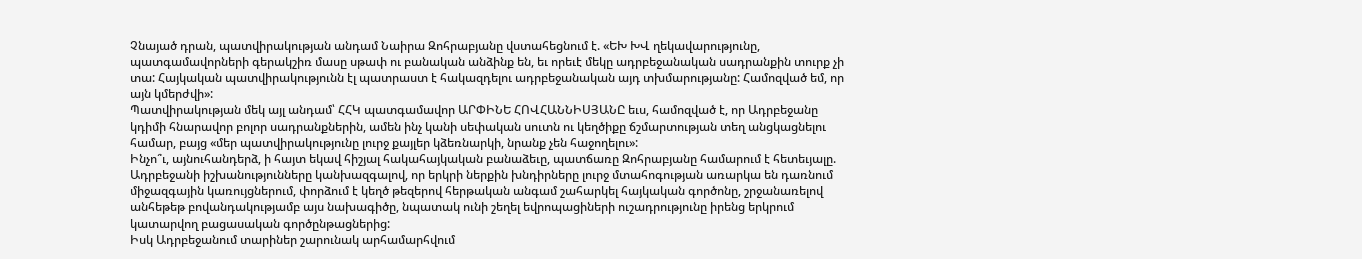Չնայած դրան, պատվիրակության անդամ Նաիրա Զոհրաբյանը վստահեցնում է. «ԵԽ ԽՎ ղեկավարությունը, պատգամավորների գերակշիռ մասը սթափ ու բանական անձինք են, եւ որեւէ մեկը ադրբեջանական սադրանքին տուրք չի տա: Հայկական պատվիրակությունն էլ պատրաստ է հակազդելու ադրբեջանական այդ տխմարությանը: Համոզված եմ, որ այն կմերժվի»:
Պատվիրակության մեկ այլ անդամ՝ ՀՀԿ պատգամավոր ԱՐՓԻՆԵ ՀՈՎՀԱՆՆԻՍՅԱՆԸ եւս, համոզված է, որ Ադրբեջանը կդիմի հնարավոր բոլոր սադրանքներին, ամեն ինչ կանի սեփական սուտն ու կեղծիքը ճշմարտության տեղ անցկացնելու համար, բայց «մեր պատվիրակությունը լուրջ քայլեր կձեռնարկի, նրանք չեն հաջողելու»:
Ինչո՞ւ, այնուհանդերձ, ի հայտ եկավ հիշյալ հակահայկական բանաձեւը, պատճառը Զոհրաբյանը համարում է հետեւյալը. Ադրբեջանի իշխանությունները կանխազգալով, որ երկրի ներքին խնդիրները լուրջ մտահոգության առարկա են դառնում միջազգային կառույցներում, փորձում է կեղծ թեզերով հերթական անգամ շահարկել հայկական գործոնը, շրջանառելով անհեթեթ բովանդակությամբ այս նախագիծը, նպատակ ունի շեղել եվրոպացիների ուշադրությունը իրենց երկրում կատարվող բացասական գործընթացներից:
Իսկ Ադրբեջանում տարիներ շարունակ արհամարհվում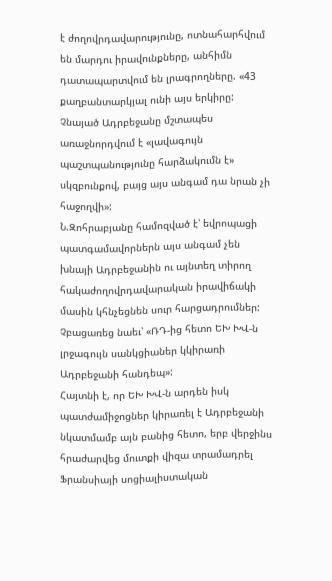է ժողովրդավարությունը, ոտնահարհվում են մարդու իրավունքները, անհիմն դատապարտվում են լրագրողները. «43 քաղբանտարկյալ ունի այս երկիրը: Չնայած Ադրբեջանը մշտապես առաջնորդվում է «լավագույն պաշտպանությունը հարձակումն է» սկզբունքով, բայց այս անգամ դա նրան չի հաջողվի»:
Ն.Զոհրաբյանը համոզված է՝ եվրոպացի պատգամավորներն այս անգամ չեն խնայի Ադրբեջանին ու այնտեղ տիրող հակաժողովրդավարական իրավիճակի մասին կհնչեցնեն սուր հարցադրումներ: Չբացառեց նաեւ՝ «ՌԴ-ից հետո ԵԽ ԽՎ-ն լրջագույն սանկցիաներ կկիրառի Ադրբեջանի հանդեպ»:
Հայտնի է, որ ԵԽ ԽՎ-ն արդեն իսկ պատժամիջոցներ կիրառել է Ադրբեջանի նկատմամբ այն բանից հետո, երբ վերջինս հրաժարվեց մուտքի վիզա տրամադրել Ֆրանսիայի սոցիալիստական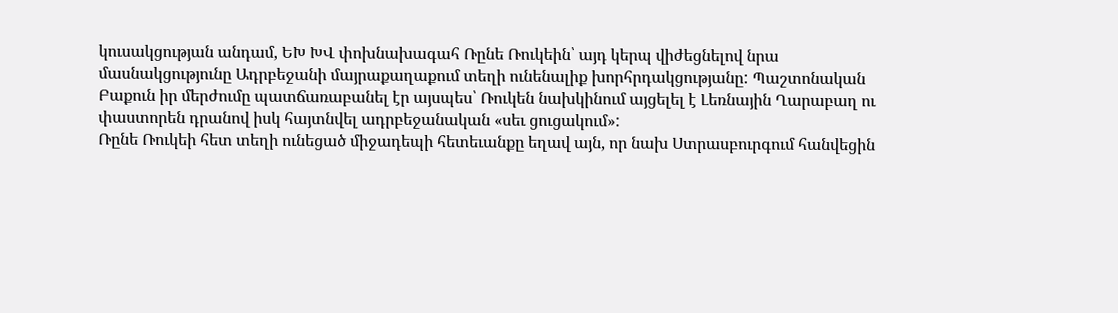կուսակցության անդամ, ԵԽ ԽՎ փոխնախագահ Ռընե Ռուկեին՝ այդ կերպ վիժեցնելով նրա մասնակցությունը Ադրբեջանի մայրաքաղաքում տեղի ունենալիք խորհրդակցությանը: Պաշտոնական Բաքուն իր մերժումը պատճառաբանել էր այսպես՝ Ռուկեն նախկինում այցելել է Լեռնային Ղարաբաղ ու փաստորեն դրանով իսկ հայտնվել ադրբեջանական «սեւ ցուցակում»:
Ռընե Ռուկեի հետ տեղի ունեցած միջադեպի հետեւանքը եղավ այն, որ նախ Ստրասբուրգում հանվեցին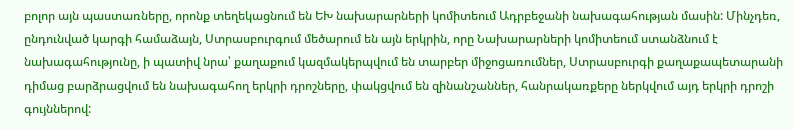բոլոր այն պաստառները, որոնք տեղեկացնում են ԵԽ նախարարների կոմիտեում Ադրբեջանի նախագահության մասին: Մինչդեռ, ընդունված կարգի համաձայն, Ստրասբուրգում մեծարում են այն երկրին, որը Նախարարների կոմիտեում ստանձնում է նախագահությունը, ի պատիվ նրա՝ քաղաքում կազմակերպվում են տարբեր միջոցառումներ, Ստրասբուրգի քաղաքապետարանի դիմաց բարձրացվում են նախագահող երկրի դրոշները, փակցվում են զինանշաններ, հանրակառքերը ներկվում այդ երկրի դրոշի գույններով: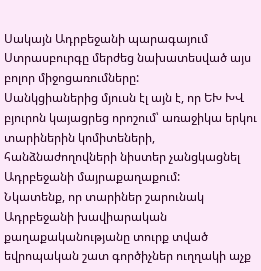Սակայն Ադրբեջանի պարագայում Ստրասբուրգը մերժեց նախատեսված այս բոլոր միջոցառումները:
Սանկցիաներից մյուսն էլ այն է, որ ԵԽ ԽՎ բյուրոն կայացրեց որոշում՝ առաջիկա երկու տարիներին կոմիտեների, հանձնաժողովների նիստեր չանցկացնել Ադրբեջանի մայրաքաղաքում:
Նկատենք, որ տարիներ շարունակ Ադրբեջանի խավիարական քաղաքականությանը տուրք տված եվրոպական շատ գործիչներ ուղղակի աչք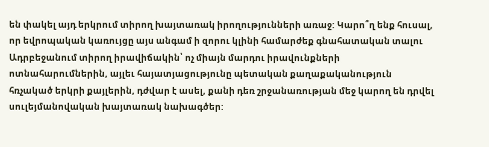են փակել այդ երկրում տիրող խայտառակ իրողությունների առաջ: Կարո՞ղ ենք հուսալ, որ եվրոպական կառույցը այս անգամ ի զորու կլինի համարժեք գնահատական տալու Ադրբեջանում տիրող իրավիճակին՝ ոչ միայն մարդու իրավունքների ոտնահարումներին, այլեւ հայատյացությունը պետական քաղաքականություն հռչակած երկրի քայլերին, դժվար է ասել, քանի դեռ շրջանառության մեջ կարող են դրվել սուլեյմանովական խայտառակ նախագծեր: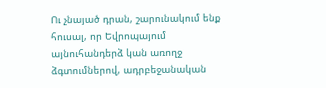Ու չնայած դրան, շարունակում ենք հուսալ, որ Եվրոպայում այնուհանդերձ կան առողջ ձգտումներով, ադրբեջանական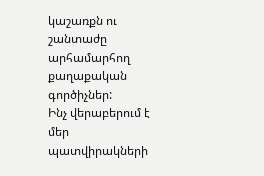կաշառքն ու շանտաժը արհամարհող քաղաքական գործիչներ:
Ինչ վերաբերում է մեր պատվիրակների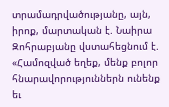տրամադրվածությանը, այն, իրոք, մարտական է. Նաիրա Զոհրաբյանը վստահեցնում է. «Համոզված եղեք, մենք բոլոր հնարավորություններն ունենք եւ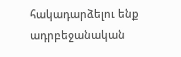հակադարձելու ենք ադրբեջանական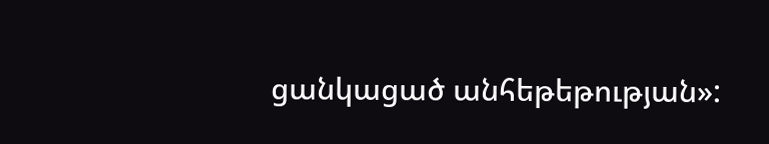ցանկացած անհեթեթության»: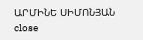ԱՐՄԻՆԵ ՍԻՄՈՆՅԱՆ
close